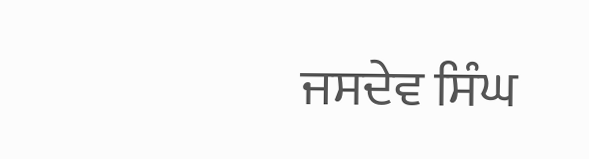ਜਸਦੇਵ ਸਿੰਘ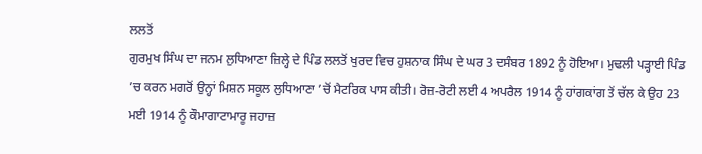ਲਲਤੋਂ
ਗੁਰਮੁਖ ਸਿੰਘ ਦਾ ਜਨਮ ਲੁਧਿਆਣਾ ਜ਼ਿਲ੍ਹੇ ਦੇ ਪਿੰਡ ਲਲਤੋਂ ਖੁਰਦ ਵਿਚ ਹੁਸ਼ਨਾਕ ਸਿੰਘ ਦੇ ਘਰ 3 ਦਸੰਬਰ 1892 ਨੂੰ ਹੋਇਆ। ਮੁਢਲੀ ਪੜ੍ਹਾਈ ਪਿੰਡ ’ਚ ਕਰਨ ਮਗਰੋਂ ਉਨ੍ਹਾਂ ਮਿਸ਼ਨ ਸਕੂਲ ਲੁਧਿਆਣਾ ’ਚੋਂ ਮੈਟਰਿਕ ਪਾਸ ਕੀਤੀ। ਰੋਜ਼-ਰੋਟੀ ਲਈ 4 ਅਪਰੈਲ 1914 ਨੂੰ ਹਾਂਗਕਾਂਗ ਤੋਂ ਚੱਲ ਕੇ ਉਹ 23 ਮਈ 1914 ਨੂੰ ਕੌਮਾਗਾਟਾਮਾਰੂ ਜਹਾਜ਼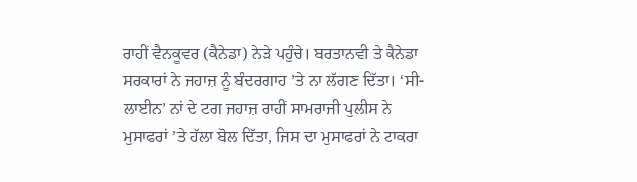ਰਾਹੀਂ ਵੈਨਕੂਵਰ (ਕੈਨੇਡਾ) ਨੇੜੇ ਪਹੁੰਚੇ। ਬਰਤਾਨਵੀ ਤੇ ਕੈਨੇਡਾ ਸਰਕਾਰਾਂ ਨੇ ਜਹਾਜ਼ ਨੂੰ ਬੰਦਰਗਾਹ ’ਤੇ ਨਾ ਲੱਗਣ ਦਿੱਤਾ। ‘ਸੀ-ਲਾਈਨ’ ਨਾਂ ਦੇ ਟਗ ਜਹਾਜ਼ ਰਾਹੀਂ ਸਾਮਰਾਜੀ ਪੁਲੀਸ ਨੇ ਮੁਸਾਫਰਾਂ ’ਤੇ ਹੱਲਾ ਬੋਲ ਦਿੱਤਾ, ਜਿਸ ਦਾ ਮੁਸਾਫਰਾਂ ਨੇ ਟਾਕਰਾ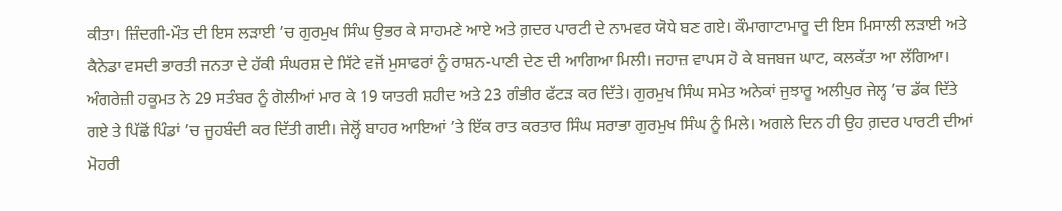ਕੀਤਾ। ਜ਼ਿੰਦਗੀ-ਮੌਤ ਦੀ ਇਸ ਲੜਾਈ ’ਚ ਗੁਰਮੁਖ ਸਿੰਘ ਉਭਰ ਕੇ ਸਾਹਮਣੇ ਆਏ ਅਤੇ ਗ਼ਦਰ ਪਾਰਟੀ ਦੇ ਨਾਮਵਰ ਯੋਧੇ ਬਣ ਗਏ। ਕੌਮਾਗਾਟਾਮਾਰੂ ਦੀ ਇਸ ਮਿਸਾਲੀ ਲੜਾਈ ਅਤੇ ਕੈਨੇਡਾ ਵਸਦੀ ਭਾਰਤੀ ਜਨਤਾ ਦੇ ਹੱਕੀ ਸੰਘਰਸ਼ ਦੇ ਸਿੱਟੇ ਵਜੋਂ ਮੁਸਾਫਰਾਂ ਨੂੰ ਰਾਸ਼ਨ-ਪਾਣੀ ਦੇਣ ਦੀ ਆਗਿਆ ਮਿਲੀ। ਜਹਾਜ਼ ਵਾਪਸ ਹੋ ਕੇ ਬਜਬਜ ਘਾਟ, ਕਲਕੱਤਾ ਆ ਲੱਗਿਆ। ਅੰਗਰੇਜ਼ੀ ਹਕੂਮਤ ਨੇ 29 ਸਤੰਬਰ ਨੂੰ ਗੋਲੀਆਂ ਮਾਰ ਕੇ 19 ਯਾਤਰੀ ਸ਼ਹੀਦ ਅਤੇ 23 ਗੰਭੀਰ ਫੱਟੜ ਕਰ ਦਿੱਤੇ। ਗੁਰਮੁਖ ਸਿੰਘ ਸਮੇਤ ਅਨੇਕਾਂ ਜੁਝਾਰੂ ਅਲੀਪੁਰ ਜੇਲ੍ਹ ’ਚ ਡੱਕ ਦਿੱਤੇ ਗਏ ਤੇ ਪਿੱਛੋਂ ਪਿੰਡਾਂ ’ਚ ਜੂਹਬੰਦੀ ਕਰ ਦਿੱਤੀ ਗਈ। ਜੇਲ੍ਹੋਂ ਬਾਹਰ ਆਇਆਂ ’ਤੇ ਇੱਕ ਰਾਤ ਕਰਤਾਰ ਸਿੰਘ ਸਰਾਭਾ ਗੁਰਮੁਖ ਸਿੰਘ ਨੂੰ ਮਿਲੇ। ਅਗਲੇ ਦਿਨ ਹੀ ਉਹ ਗ਼ਦਰ ਪਾਰਟੀ ਦੀਆਂ ਮੋਹਰੀ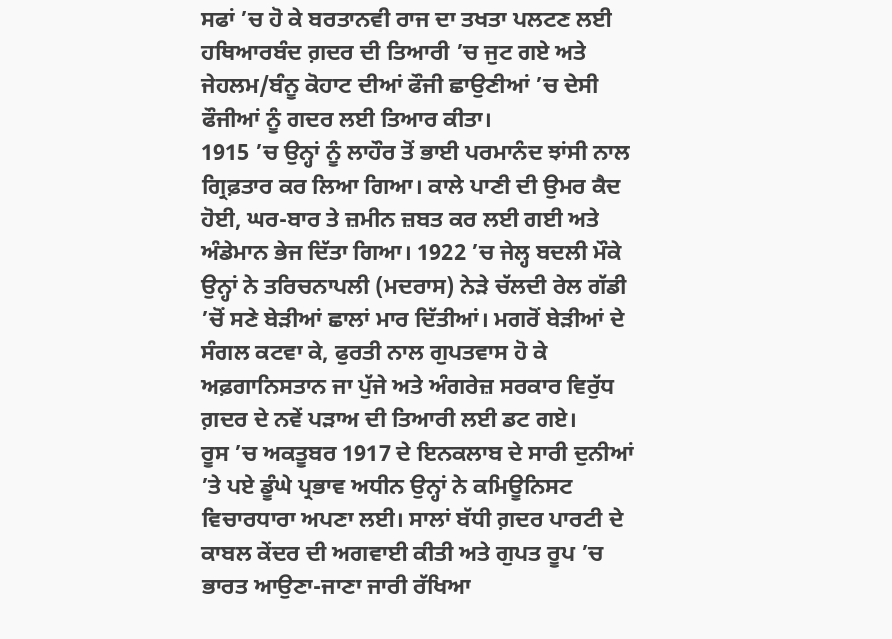ਸਫਾਂ ’ਚ ਹੋ ਕੇ ਬਰਤਾਨਵੀ ਰਾਜ ਦਾ ਤਖਤਾ ਪਲਟਣ ਲਈ ਹਥਿਆਰਬੰਦ ਗ਼ਦਰ ਦੀ ਤਿਆਰੀ ’ਚ ਜੁਟ ਗਏ ਅਤੇ ਜੇਹਲਮ/ਬੰਨੂ ਕੋਹਾਟ ਦੀਆਂ ਫੌਜੀ ਛਾਉਣੀਆਂ ’ਚ ਦੇਸੀ ਫੌਜੀਆਂ ਨੂੰ ਗਦਰ ਲਈ ਤਿਆਰ ਕੀਤਾ।
1915 ’ਚ ਉਨ੍ਹਾਂ ਨੂੰ ਲਾਹੌਰ ਤੋਂ ਭਾਈ ਪਰਮਾਨੰਦ ਝਾਂਸੀ ਨਾਲ ਗ੍ਰਿਫ਼ਤਾਰ ਕਰ ਲਿਆ ਗਿਆ। ਕਾਲੇ ਪਾਣੀ ਦੀ ਉਮਰ ਕੈਦ ਹੋਈ, ਘਰ-ਬਾਰ ਤੇ ਜ਼ਮੀਨ ਜ਼ਬਤ ਕਰ ਲਈ ਗਈ ਅਤੇ ਅੰਡੇਮਾਨ ਭੇਜ ਦਿੱਤਾ ਗਿਆ। 1922 ’ਚ ਜੇਲ੍ਹ ਬਦਲੀ ਮੌਕੇ ਉਨ੍ਹਾਂ ਨੇ ਤਰਿਚਨਾਪਲੀ (ਮਦਰਾਸ) ਨੇੜੇ ਚੱਲਦੀ ਰੇਲ ਗੱਡੀ ’ਚੋਂ ਸਣੇ ਬੇੜੀਆਂ ਛਾਲਾਂ ਮਾਰ ਦਿੱਤੀਆਂ। ਮਗਰੋਂ ਬੇੜੀਆਂ ਦੇ ਸੰਗਲ ਕਟਵਾ ਕੇ, ਫੁਰਤੀ ਨਾਲ ਗੁਪਤਵਾਸ ਹੋ ਕੇ ਅਫ਼ਗਾਨਿਸਤਾਨ ਜਾ ਪੁੱਜੇ ਅਤੇ ਅੰਗਰੇਜ਼ ਸਰਕਾਰ ਵਿਰੁੱਧ ਗ਼ਦਰ ਦੇ ਨਵੇਂ ਪੜਾਅ ਦੀ ਤਿਆਰੀ ਲਈ ਡਟ ਗਏ।
ਰੂਸ ’ਚ ਅਕਤੂਬਰ 1917 ਦੇ ਇਨਕਲਾਬ ਦੇ ਸਾਰੀ ਦੁਨੀਆਂ ’ਤੇ ਪਏ ਡੂੰਘੇ ਪ੍ਰਭਾਵ ਅਧੀਨ ਉਨ੍ਹਾਂ ਨੇ ਕਮਿਊਨਿਸਟ ਵਿਚਾਰਧਾਰਾ ਅਪਣਾ ਲਈ। ਸਾਲਾਂ ਬੱਧੀ ਗ਼ਦਰ ਪਾਰਟੀ ਦੇ ਕਾਬਲ ਕੇਂਦਰ ਦੀ ਅਗਵਾਈ ਕੀਤੀ ਅਤੇ ਗੁਪਤ ਰੂਪ ’ਚ ਭਾਰਤ ਆਉਣਾ-ਜਾਣਾ ਜਾਰੀ ਰੱਖਿਆ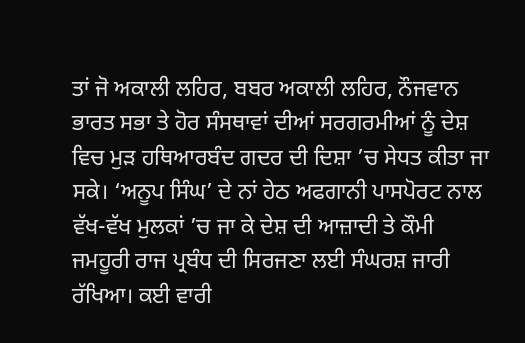ਤਾਂ ਜੋ ਅਕਾਲੀ ਲਹਿਰ, ਬਬਰ ਅਕਾਲੀ ਲਹਿਰ, ਨੌਜਵਾਨ ਭਾਰਤ ਸਭਾ ਤੇ ਹੋਰ ਸੰਸਥਾਵਾਂ ਦੀਆਂ ਸਰਗਰਮੀਆਂ ਨੂੰ ਦੇਸ਼ ਵਿਚ ਮੁੜ ਹਥਿਆਰਬੰਦ ਗਦਰ ਦੀ ਦਿਸ਼ਾ ’ਚ ਸੇਧਤ ਕੀਤਾ ਜਾ ਸਕੇ। ‘ਅਨੂਪ ਸਿੰਘ’ ਦੇ ਨਾਂ ਹੇਠ ਅਫਗਾਨੀ ਪਾਸਪੋਰਟ ਨਾਲ ਵੱਖ-ਵੱਖ ਮੁਲਕਾਂ ’ਚ ਜਾ ਕੇ ਦੇਸ਼ ਦੀ ਆਜ਼ਾਦੀ ਤੇ ਕੌਮੀ ਜਮਹੂਰੀ ਰਾਜ ਪ੍ਰਬੰਧ ਦੀ ਸਿਰਜਣਾ ਲਈ ਸੰਘਰਸ਼ ਜਾਰੀ ਰੱਖਿਆ। ਕਈ ਵਾਰੀ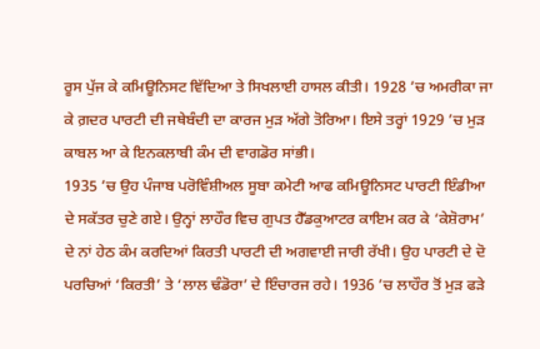ਰੂਸ ਪੁੱਜ ਕੇ ਕਮਿਊਨਿਸਟ ਵਿੱਦਿਆ ਤੇ ਸਿਖਲਾਈ ਹਾਸਲ ਕੀਤੀ। 1928 ’ਚ ਅਮਰੀਕਾ ਜਾ ਕੇ ਗ਼ਦਰ ਪਾਰਟੀ ਦੀ ਜਥੇਬੰਦੀ ਦਾ ਕਾਰਜ ਮੁੜ ਅੱਗੇ ਤੋਰਿਆ। ਇਸੇ ਤਰ੍ਹਾਂ 1929 ’ਚ ਮੁੜ ਕਾਬਲ ਆ ਕੇ ਇਨਕਲਾਬੀ ਕੰਮ ਦੀ ਵਾਗਡੋਰ ਸਾਂਭੀ।
1935 ’ਚ ਉਹ ਪੰਜਾਬ ਪਰੋਵਿੰਸ਼ੀਅਲ ਸੂਬਾ ਕਮੇਟੀ ਆਫ ਕਮਿਊਨਿਸਟ ਪਾਰਟੀ ਇੰਡੀਆ ਦੇ ਸਕੱਤਰ ਚੁਣੇ ਗਏ। ਉਨ੍ਹਾਂ ਲਾਹੌਰ ਵਿਚ ਗੁਪਤ ਹੈੱਡਕੁਆਟਰ ਕਾਇਮ ਕਰ ਕੇ ‘ਕੇਸ਼ੋਰਾਮ’ ਦੇ ਨਾਂ ਹੇਠ ਕੰਮ ਕਰਦਿਆਂ ਕਿਰਤੀ ਪਾਰਟੀ ਦੀ ਅਗਵਾਈ ਜਾਰੀ ਰੱਖੀ। ਉਹ ਪਾਰਟੀ ਦੇ ਦੋ ਪਰਚਿਆਂ ‘ਕਿਰਤੀ’ ਤੇ ‘ਲਾਲ ਢੰਡੋਰਾ’ ਦੇ ਇੰਚਾਰਜ ਰਹੇ। 1936 ’ਚ ਲਾਹੌਰ ਤੋਂ ਮੁੜ ਫੜੇ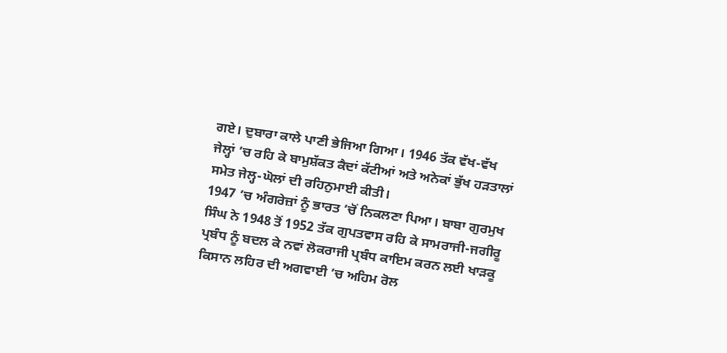ਗਏ। ਦੁਬਾਰਾ ਕਾਲੇ ਪਾਣੀ ਭੇਜਿਆ ਗਿਆ। 1946 ਤੱਕ ਵੱਖ-ਵੱਖ ਜੇਲ੍ਹਾਂ ’ਚ ਰਹਿ ਕੇ ਬਾਮੁਸ਼ੱਕਤ ਕੈਦਾਂ ਕੱਟੀਆਂ ਅਤੇ ਅਨੇਕਾਂ ਭੁੱਖ ਹੜਤਾਲਾਂ ਸਮੇਤ ਜੇਲ੍ਹ-ਘੋਲਾਂ ਦੀ ਰਹਿਨੁਮਾਈ ਕੀਤੀ।
1947 ’ਚ ਅੰਗਰੇਜ਼ਾਂ ਨੂੰ ਭਾਰਤ ’ਚੋਂ ਨਿਕਲਣਾ ਪਿਆ। ਬਾਬਾ ਗੁਰਮੁਖ ਸਿੰਘ ਨੇ 1948 ਤੋਂ 1952 ਤੱਕ ਗੁਪਤਵਾਸ ਰਹਿ ਕੇ ਸਾਮਰਾਜੀ-ਜਗੀਰੂ ਪ੍ਰਬੰਧ ਨੂੰ ਬਦਲ ਕੇ ਨਵਾਂ ਲੋਕਰਾਜੀ ਪ੍ਰਬੰਧ ਕਾਇਮ ਕਰਨ ਲਈ ਖਾੜਕੂ ਕਿਸਾਨ ਲਹਿਰ ਦੀ ਅਗਵਾਈ ’ਚ ਅਹਿਮ ਰੋਲ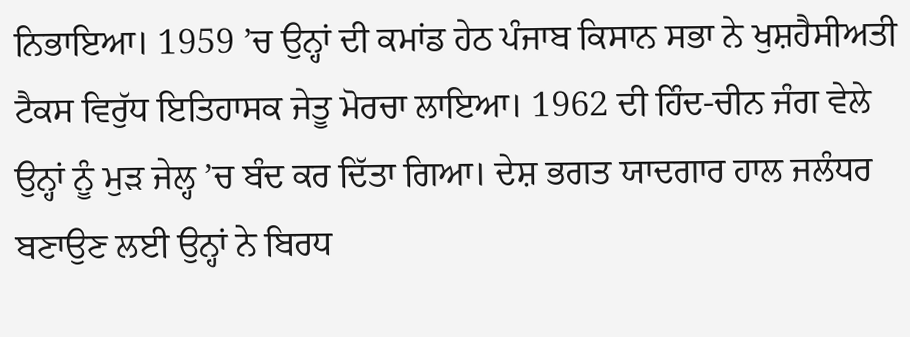ਨਿਭਾਇਆ। 1959 ’ਚ ਉਨ੍ਹਾਂ ਦੀ ਕਮਾਂਡ ਹੇਠ ਪੰਜਾਬ ਕਿਸਾਨ ਸਭਾ ਨੇ ਖੁਸ਼ਹੈਸੀਅਤੀ ਟੈਕਸ ਵਿਰੁੱਧ ਇਤਿਹਾਸਕ ਜੇਤੂ ਮੋਰਚਾ ਲਾਇਆ। 1962 ਦੀ ਹਿੰਦ-ਚੀਨ ਜੰਗ ਵੇਲੇ ਉਨ੍ਹਾਂ ਨੂੰ ਮੁੜ ਜੇਲ੍ਹ ’ਚ ਬੰਦ ਕਰ ਦਿੱਤਾ ਗਿਆ। ਦੇਸ਼ ਭਗਤ ਯਾਦਗਾਰ ਹਾਲ ਜਲੰਧਰ ਬਣਾਉਣ ਲਈ ਉਨ੍ਹਾਂ ਨੇ ਬਿਰਧ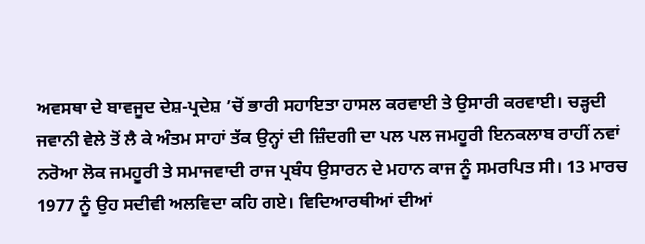ਅਵਸਥਾ ਦੇ ਬਾਵਜੂਦ ਦੇਸ਼-ਪ੍ਰਦੇਸ਼ ’ਚੋਂ ਭਾਰੀ ਸਹਾਇਤਾ ਹਾਸਲ ਕਰਵਾਈ ਤੇ ਉਸਾਰੀ ਕਰਵਾਈ। ਚੜ੍ਹਦੀ ਜਵਾਨੀ ਵੇਲੇ ਤੋਂ ਲੈ ਕੇ ਅੰਤਮ ਸਾਹਾਂ ਤੱਕ ਉਨ੍ਹਾਂ ਦੀ ਜ਼ਿੰਦਗੀ ਦਾ ਪਲ ਪਲ ਜਮਹੂਰੀ ਇਨਕਲਾਬ ਰਾਹੀਂ ਨਵਾਂ ਨਰੋਆ ਲੋਕ ਜਮਹੂਰੀ ਤੇ ਸਮਾਜਵਾਦੀ ਰਾਜ ਪ੍ਰਬੰਧ ਉਸਾਰਨ ਦੇ ਮਹਾਨ ਕਾਜ ਨੂੰ ਸਮਰਪਿਤ ਸੀ। 13 ਮਾਰਚ 1977 ਨੂੰ ਉਹ ਸਦੀਵੀ ਅਲਵਿਦਾ ਕਹਿ ਗਏ। ਵਿਦਿਆਰਥੀਆਂ ਦੀਆਂ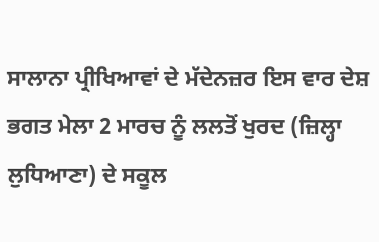ਸਾਲਾਨਾ ਪ੍ਰੀਖਿਆਵਾਂ ਦੇ ਮੱਦੇਨਜ਼ਰ ਇਸ ਵਾਰ ਦੇਸ਼ ਭਗਤ ਮੇਲਾ 2 ਮਾਰਚ ਨੂੰ ਲਲਤੋਂ ਖੁਰਦ (ਜ਼ਿਲ੍ਹਾ ਲੁਧਿਆਣਾ) ਦੇ ਸਕੂਲ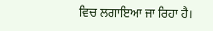ਵਿਚ ਲਗਾਇਆ ਜਾ ਰਿਹਾ ਹੈ।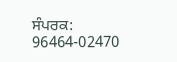ਸੰਪਰਕ: 96464-02470